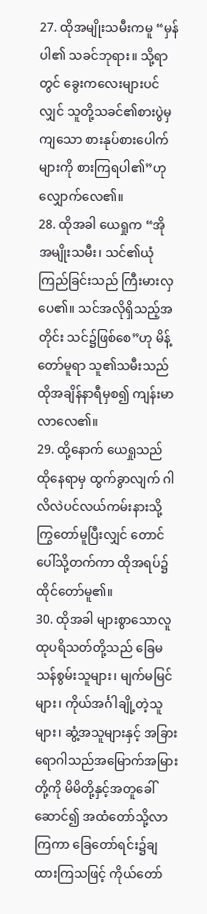27. ထိုအမျိုးသမီးကမူ “မှန်ပါ၏ သခင်ဘုရား။ သို့ရာတွင် ခွေးကလေးများပင်လျှင် သူတို့သခင်၏စားပွဲမှကျသော စားနုပ်စားပေါက်များကို စားကြရပါ၏”ဟု လျှောက်လေ၏။
28. ထိုအခါ ယေရှုက “အို အမျိုးသမီး၊ သင်၏ယုံကြည်ခြင်းသည် ကြီးမားလှပေ၏။ သင်အလိုရှိသည့်အတိုင်း သင်၌ဖြစ်စေ”ဟု မိန့်တော်မူရာ သူ၏သမီးသည် ထိုအချိန်နာရီမှစ၍ ကျန်းမာလာလေ၏။
29. ထို့နောက် ယေရှုသည် ထိုနေရာမှ ထွက်ခွာလျက် ဂါလိလဲပင်လယ်ကမ်းနားသို့ ကြွတော်မူပြီးလျှင် တောင်ပေါ်သို့တက်ကာ ထိုအရပ်၌ထိုင်တော်မူ၏။
30. ထိုအခါ များစွာသောလူထုပရိသတ်တို့သည် ခြေမသန်စွမ်းသူများ၊ မျက်မမြင်များ၊ ကိုယ်အင်္ဂါချို့တဲ့သူများ၊ ဆွံ့အသူများနှင့် အခြားရောဂါသည်အမြောက်အမြားတို့ကို မိမိတို့နှင့်အတူခေါ်ဆောင်၍ အထံတော်သို့လာကြကာ ခြေတော်ရင်း၌ချထားကြသဖြင့် ကိုယ်တော်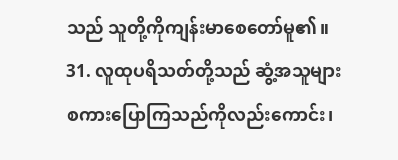သည် သူတို့ကိုကျန်းမာစေတော်မူ၏။
31. လူထုပရိသတ်တို့သည် ဆွံ့အသူများ စကားပြောကြသည်ကိုလည်းကောင်း၊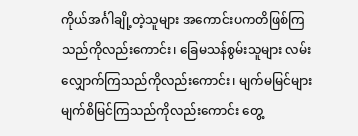ကိုယ်အင်္ဂါချို့တဲ့သူများ အကောင်းပကတိဖြစ်ကြသည်ကိုလည်းကောင်း၊ ခြေမသန်စွမ်းသူများ လမ်းလျှောက်ကြသည်ကိုလည်းကောင်း၊ မျက်မမြင်များ မျက်စိမြင်ကြသည်ကိုလည်းကောင်း တွေ့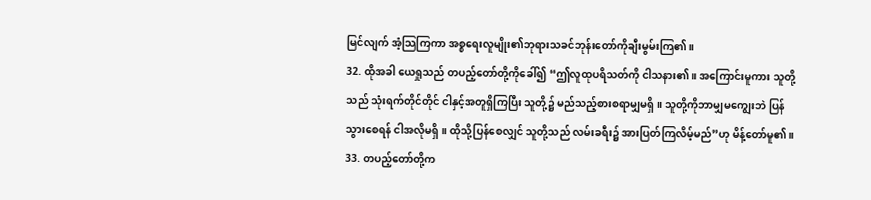မြင်လျက် အံ့သြကြကာ အစ္စရေးလူမျိုး၏ဘုရားသခင်ဘုန်းတော်ကိုချီးမွမ်းကြ၏။
32. ထိုအခါ ယေရှုသည် တပည့်တော်တို့ကိုခေါ်၍ “ဤလူထုပရိသတ်ကို ငါသနား၏။ အကြောင်းမူကား သူတို့သည် သုံးရက်တိုင်တိုင် ငါနှင့်အတူရှိကြပြီး သူတို့၌ မည်သည့်စားစရာမျှမရှိ။ သူတို့ကိုဘာမျှမကျွေးဘဲ ပြန်သွားစေရန် ငါအလိုမရှိ။ ထိုသို့ပြန်စေလျှင် သူတို့သည် လမ်းခရီး၌ အားပြတ်ကြလိမ့်မည်”ဟု မိန့်တော်မူ၏။
33. တပည့်တော်တို့က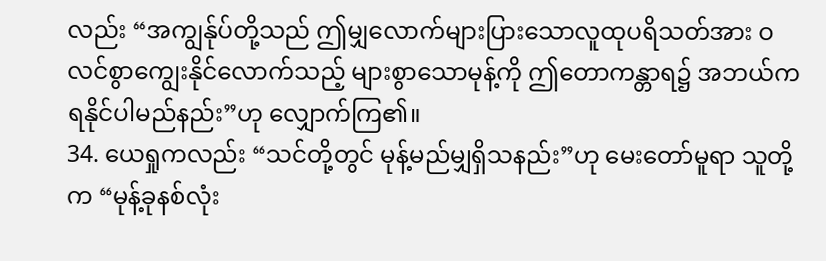လည်း “အကျွန်ုပ်တို့သည် ဤမျှလောက်များပြားသောလူထုပရိသတ်အား ဝလင်စွာကျွေးနိုင်လောက်သည့် များစွာသောမုန့်ကို ဤတောကန္တာရ၌ အဘယ်ကရနိုင်ပါမည်နည်း”ဟု လျှောက်ကြ၏။
34. ယေရှုကလည်း “သင်တို့တွင် မုန့်မည်မျှရှိသနည်း”ဟု မေးတော်မူရာ သူတို့က “မုန့်ခုနစ်လုံး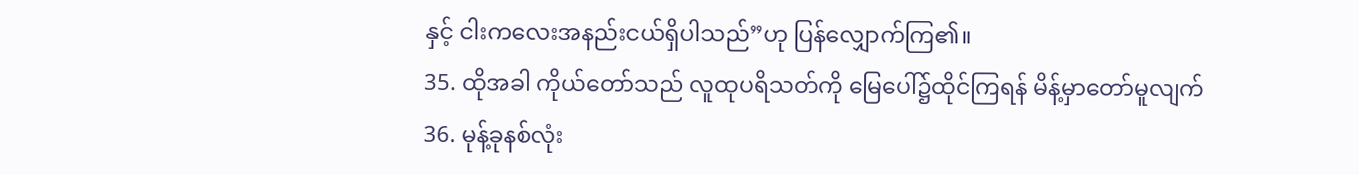နှင့် ငါးကလေးအနည်းငယ်ရှိပါသည်”ဟု ပြန်လျှောက်ကြ၏။
35. ထိုအခါ ကိုယ်တော်သည် လူထုပရိသတ်ကို မြေပေါ်၌ထိုင်ကြရန် မိန့်မှာတော်မူလျက်
36. မုန့်ခုနစ်လုံး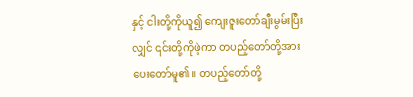နှင့် ငါးတို့ကိုယူ၍ ကျေးဇူးတော်ချီးမွမ်းပြီးလျှင် ၎င်းတို့ကိုဖဲ့ကာ တပည့်တော်တို့အား ပေးတော်မူ၏။ တပည့်တော်တို့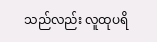သည်လည်း လူထုပရိ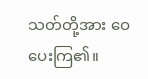သတ်တို့အား ဝေပေးကြ၏။